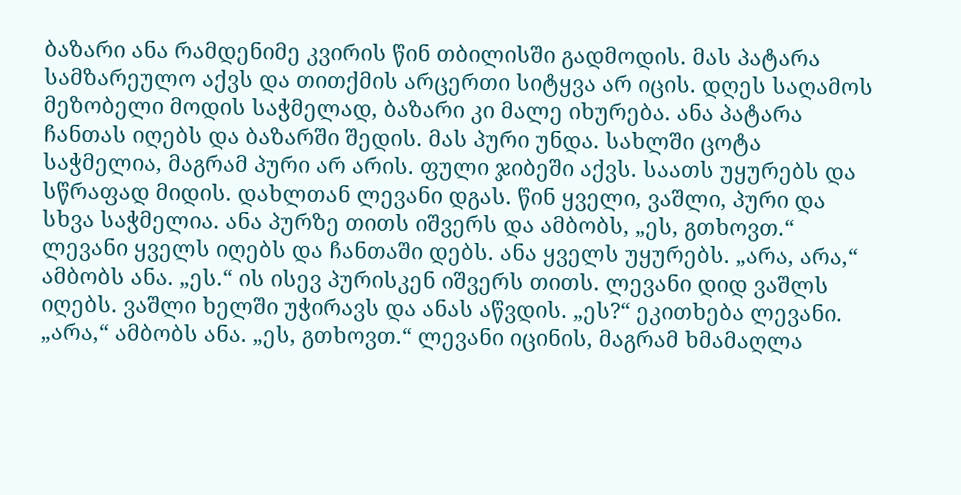ბაზარი ანა რამდენიმე კვირის წინ თბილისში გადმოდის. მას პატარა სამზარეულო აქვს და თითქმის არცერთი სიტყვა არ იცის. დღეს საღამოს მეზობელი მოდის საჭმელად, ბაზარი კი მალე იხურება. ანა პატარა ჩანთას იღებს და ბაზარში შედის. მას პური უნდა. სახლში ცოტა საჭმელია, მაგრამ პური არ არის. ფული ჯიბეში აქვს. საათს უყურებს და სწრაფად მიდის. დახლთან ლევანი დგას. წინ ყველი, ვაშლი, პური და სხვა საჭმელია. ანა პურზე თითს იშვერს და ამბობს, „ეს, გთხოვთ.“ ლევანი ყველს იღებს და ჩანთაში დებს. ანა ყველს უყურებს. „არა, არა,“ ამბობს ანა. „ეს.“ ის ისევ პურისკენ იშვერს თითს. ლევანი დიდ ვაშლს იღებს. ვაშლი ხელში უჭირავს და ანას აწვდის. „ეს?“ ეკითხება ლევანი. „არა,“ ამბობს ანა. „ეს, გთხოვთ.“ ლევანი იცინის, მაგრამ ხმამაღლა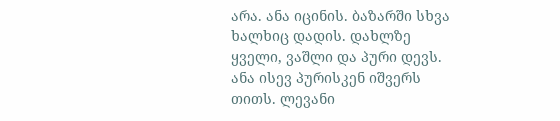არა. ანა იცინის. ბაზარში სხვა ხალხიც დადის. დახლზე ყველი, ვაშლი და პური დევს. ანა ისევ პურისკენ იშვერს თითს. ლევანი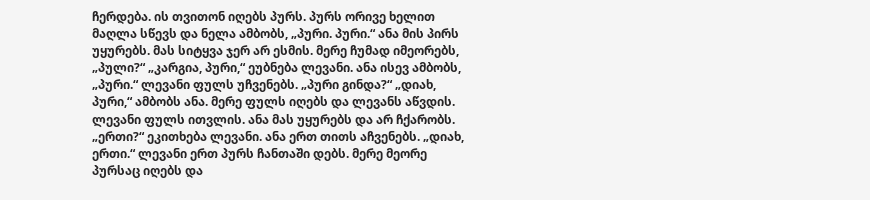ჩერდება. ის თვითონ იღებს პურს. პურს ორივე ხელით მაღლა სწევს და ნელა ამბობს, „პური. პური.“ ანა მის პირს უყურებს. მას სიტყვა ჯერ არ ესმის. მერე ჩუმად იმეორებს, „პული?“ „კარგია, პური,“ ეუბნება ლევანი. ანა ისევ ამბობს, „პური.“ ლევანი ფულს უჩვენებს. „პური გინდა?“ „დიახ, პური,“ ამბობს ანა. მერე ფულს იღებს და ლევანს აწვდის. ლევანი ფულს ითვლის. ანა მას უყურებს და არ ჩქარობს. „ერთი?“ ეკითხება ლევანი. ანა ერთ თითს აჩვენებს. „დიახ, ერთი.“ ლევანი ერთ პურს ჩანთაში დებს. მერე მეორე პურსაც იღებს და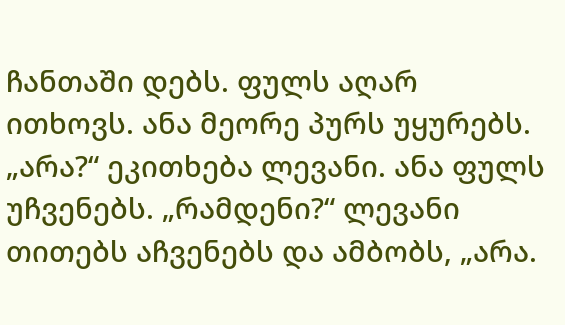ჩანთაში დებს. ფულს აღარ ითხოვს. ანა მეორე პურს უყურებს. „არა?“ ეკითხება ლევანი. ანა ფულს უჩვენებს. „რამდენი?“ ლევანი თითებს აჩვენებს და ამბობს, „არა.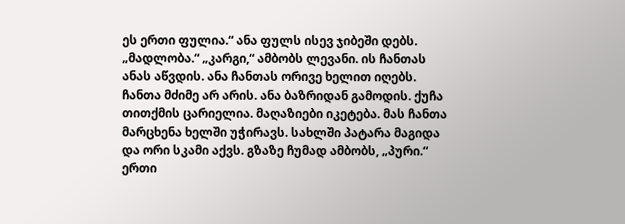ეს ერთი ფულია.“ ანა ფულს ისევ ჯიბეში დებს. „მადლობა.“ „კარგი,“ ამბობს ლევანი. ის ჩანთას ანას აწვდის. ანა ჩანთას ორივე ხელით იღებს. ჩანთა მძიმე არ არის. ანა ბაზრიდან გამოდის. ქუჩა თითქმის ცარიელია. მაღაზიები იკეტება. მას ჩანთა მარცხენა ხელში უჭირავს. სახლში პატარა მაგიდა და ორი სკამი აქვს. გზაზე ჩუმად ამბობს, „პური.“ ერთი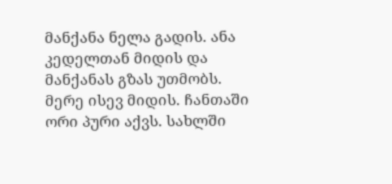მანქანა ნელა გადის. ანა კედელთან მიდის და მანქანას გზას უთმობს. მერე ისევ მიდის. ჩანთაში ორი პური აქვს. სახლში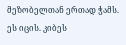მეზობელთან ერთად ჭამს. ეს იცის. კიბეს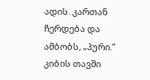ადის. კართან ჩერდება და ამბობს, „პური.“ კიბის თავში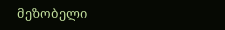მეზობელი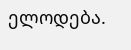ელოდება.